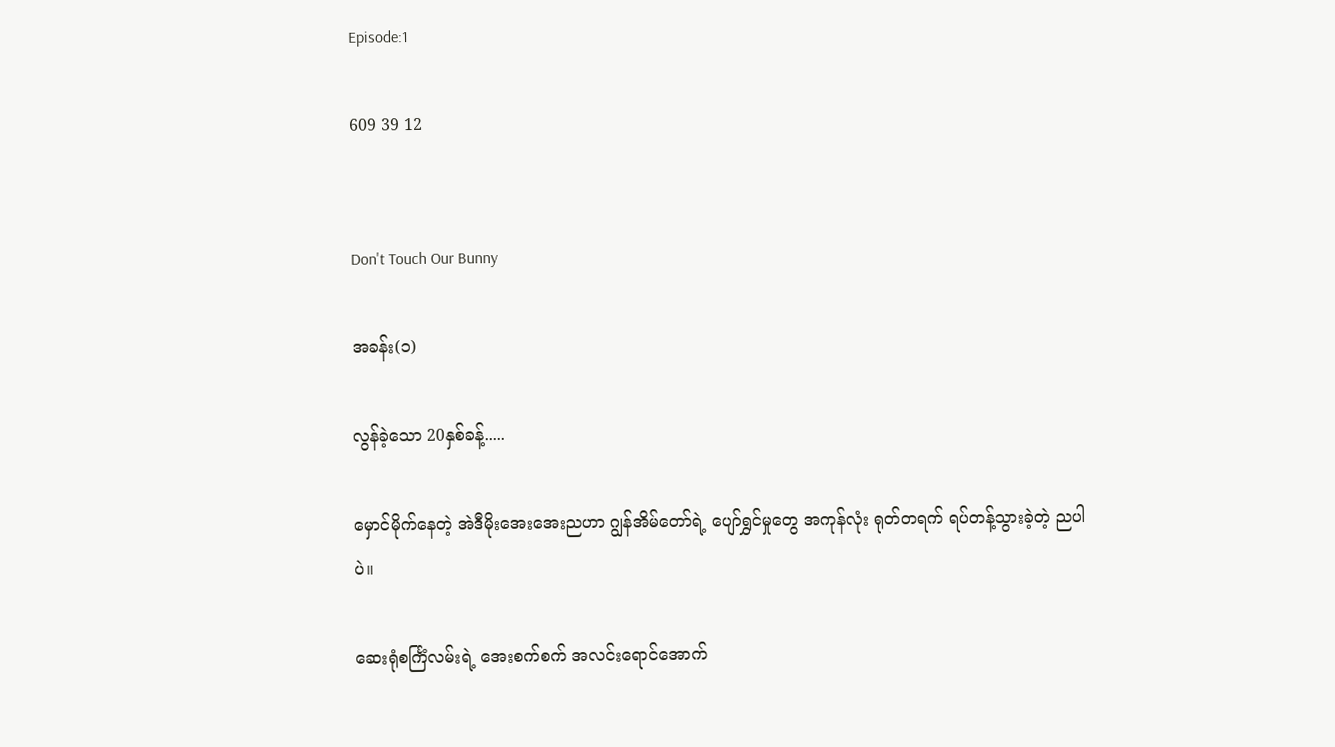Episode:1

609 39 12


Don't Touch Our Bunny

အခန်း(၁)

လွန်ခဲ့သော 20နှစ်ခန့်.....

မှောင်မိုက်နေတဲ့ အဲဒီမိုးအေးအေးညဟာ ဂျွန်အိမ်တော်ရဲ့ ပျော်ရွှင်မှုတွေ အကုန်လုံး ရုတ်တရက် ရပ်တန့်သွားခဲ့တဲ့ ညပါပဲ။

ဆေးရုံစင်္ကြံလမ်းရဲ့ အေးစက်စက် အလင်းရောင်အောက်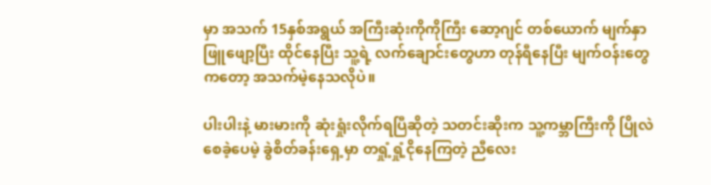မှာ အသက် 15နှစ်အရွယ် အကြီးဆုံးကိုကိုကြီး ဆော့ဂျင် တစ်ယောက် မျက်နှာဖြူဖျော့ပြီး ထိုင်နေပြီး သူ့ရဲ့ လက်ချောင်းတွေဟာ တုန်ရီနေပြီး မျက်ဝန်းတွေကတော့ အသက်မဲ့နေသလိုပဲ။

ပါးပါးနဲ့ မားမားကို ဆုံးရှုံးလိုက်ရပြီဆိုတဲ့ သတင်းဆိုးက သူ့ကမ္ဘာကြီးကို ပြိုလဲစေခဲ့ပေမဲ့ ခွဲစိတ်ခန်းရှေ့မှာ တရှုံ့ရှုံ့ငိုနေကြတဲ့ ညီလေး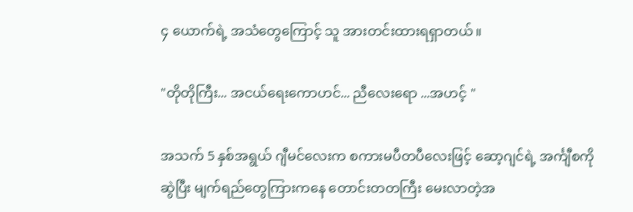၄ ယောက်ရဲ့ အသံတွေကြောင့် သူ အားတင်းထားရရှာတယ်။

"တိုတိုကြီး... အငယ်‌ရေးကောဟင်... ညီလေး‌‌ရော ...အဟင့် "

အသက် 5 နှစ်အရွယ် ဂျီမင်လေးက စကားမပီတပီလေးဖြင့် ဆော့ဂျင်ရဲ့ အင်္ကျီစကို ဆွဲပြီး မျက်ရည်တွေကြားကနေ တောင်းတတကြီး မေးလာတဲ့အ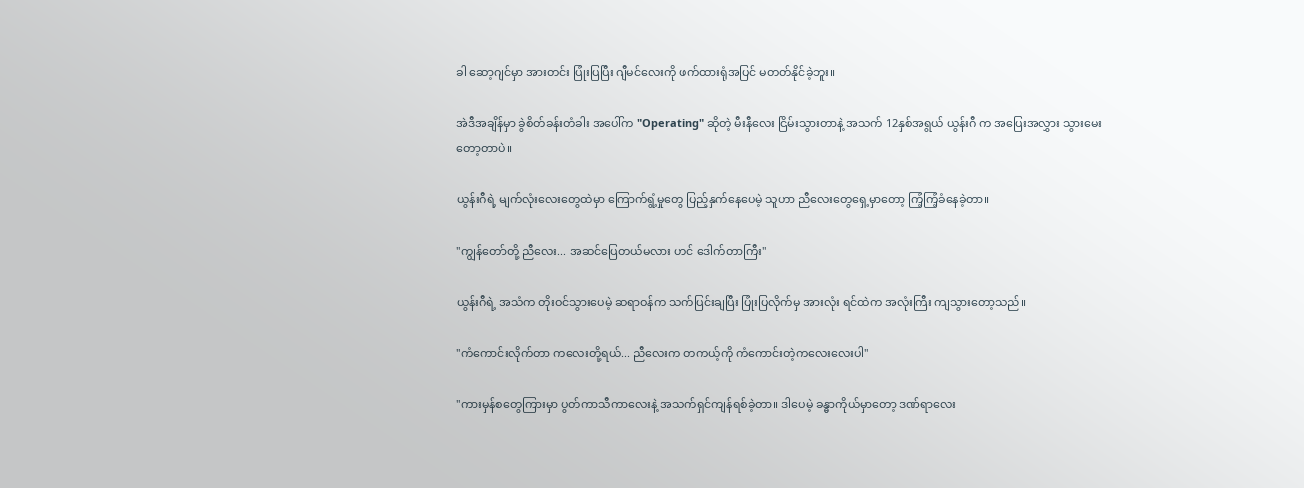ခါ ဆော့ဂျင်မှာ အားတင်း ပြုံးပြပြီး ဂျီမင်လေးကို ဖက်ထားရုံအပြင် မတတ်နိုင်ခဲ့ဘူး။

အဲဒီအချိန်မှာ ခွဲစိတ်ခန်းတံခါး အပေါ်က "Operating" ဆိုတဲ့ မီးနီလေး ငြိမ်းသွားတာနဲ့ အသက် 12နှစ်အရွယ် ယွန်းဂီ က အပြေးအလွှား သွားမေးတော့တာပဲ။

ယွန်းဂီရဲ့ မျက်လုံး‌လေးတွေထဲမှာ ကြောက်ရွံ့မှုတွေ ပြည့်နှက်နေပေမဲ့ သူဟာ ညီလေးတွေရှေ့မှာတော့ ကြံ့ကြံ့ခံနေခဲ့တာ။

"ကျွန်တော်တို့ ညီလေး... အဆင်ပြေတယ်မလား ဟင် ဒေါက်တာကြီး"

ယွန်းဂီရဲ့ အသံက တိုးဝင်သွားပေမဲ့ ဆရာဝန်က သက်ပြင်းချပြီး ပြုံးပြလိုက်မှ အားလုံး ရင်ထဲက အလုံးကြီး ကျသွားတော့သည်။

"ကံကောင်းလိုက်တာ ကလေးတို့ရယ်... ညီလေးက တကယ့်ကို ကံကောင်းတဲ့ကလေး‌လေးပါ"

"ကားမှန်စတွေကြားမှာ ပွတ်ကာသီကာလေးနဲ့ အသက်ရှင်ကျန်ရစ်ခဲ့တာ။ ဒါပေမဲ့ ခန္ဓာကိုယ်မှာတော့ ဒဏ်ရာလေး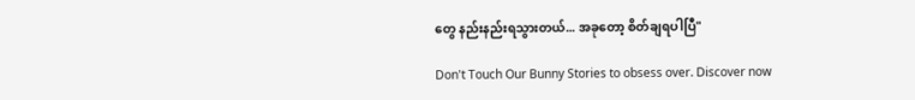တွေ နည်းနည်းရသွားတယ်... အခုတော့ စိတ်ချရပါပြီ"

Don't Touch Our Bunny Stories to obsess over. Discover now